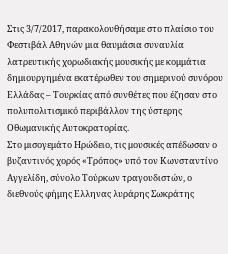Στις 3/7/2017, παρακολουθήσαμε στο πλαίσιο του Φεστιβάλ Αθηνών μια θαυμάσια συναυλία λατρευτικής χορωδιακής μουσικής με κομμάτια δημιουργημένα εκατέρωθεν του σημερινού συνόρου Ελλάδας – Τουρκίας από συνθέτες που έζησαν στο πολυπολιτισμικό περιβάλλον της ύστερης Οθωμανικής Αυτοκρατορίας.
Στο μισογεμάτο Ηρώδειο, τις μουσικές απέδωσαν ο βυζαντινός χορός «Τρόπος» υπό τον Κωνσταντίνο Αγγελίδη, σύνολο Τούρκων τραγουδιστών, ο διεθνούς φήμης Ελληνας λυράρης Σωκράτης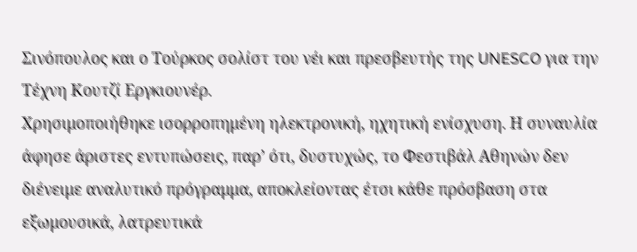Σινόπουλος και ο Τούρκος σολίστ του νέι και πρεσβευτής της UNESCO για την Tέχνη Κουτζί Εργκιουνέρ.
Χρησιμοποιήθηκε ισορροπημένη ηλεκτρονική, ηχητική ενίσχυση. Η συναυλία άφησε άριστες εντυπώσεις, παρ’ ότι, δυστυχώς, το Φεστιβάλ Αθηνών δεν διένειμε αναλυτικό πρόγραμμα, αποκλείοντας έτσι κάθε πρόσβαση στα εξωμουσικά, λατρευτικά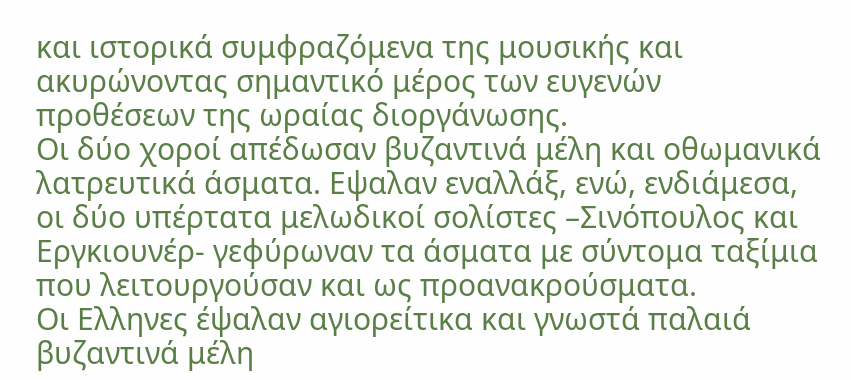και ιστορικά συμφραζόμενα της μουσικής και ακυρώνοντας σημαντικό μέρος των ευγενών προθέσεων της ωραίας διοργάνωσης.
Οι δύο χοροί απέδωσαν βυζαντινά μέλη και οθωμανικά λατρευτικά άσματα. Εψαλαν εναλλάξ, ενώ, ενδιάμεσα, οι δύο υπέρτατα μελωδικοί σολίστες –Σινόπουλος και Εργκιουνέρ- γεφύρωναν τα άσματα με σύντομα ταξίμια που λειτουργούσαν και ως προανακρούσματα.
Οι Ελληνες έψαλαν αγιορείτικα και γνωστά παλαιά βυζαντινά μέλη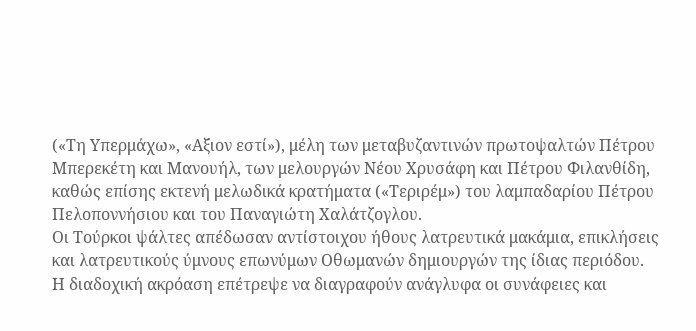(«Τη Υπερμάχω», «Αξιον εστί»), μέλη των μεταβυζαντινών πρωτοψαλτών Πέτρου Μπερεκέτη και Μανουήλ, των μελουργών Νέου Χρυσάφη και Πέτρου Φιλανθίδη, καθώς επίσης εκτενή μελωδικά κρατήματα («Τεριρέμ») του λαμπαδαρίου Πέτρου Πελοποννήσιου και του Παναγιώτη Χαλάτζογλου.
Οι Τούρκοι ψάλτες απέδωσαν αντίστοιχου ήθους λατρευτικά μακάμια, επικλήσεις και λατρευτικούς ύμνους επωνύμων Οθωμανών δημιουργών της ίδιας περιόδου.
Η διαδοχική ακρόαση επέτρεψε να διαγραφούν ανάγλυφα οι συνάφειες και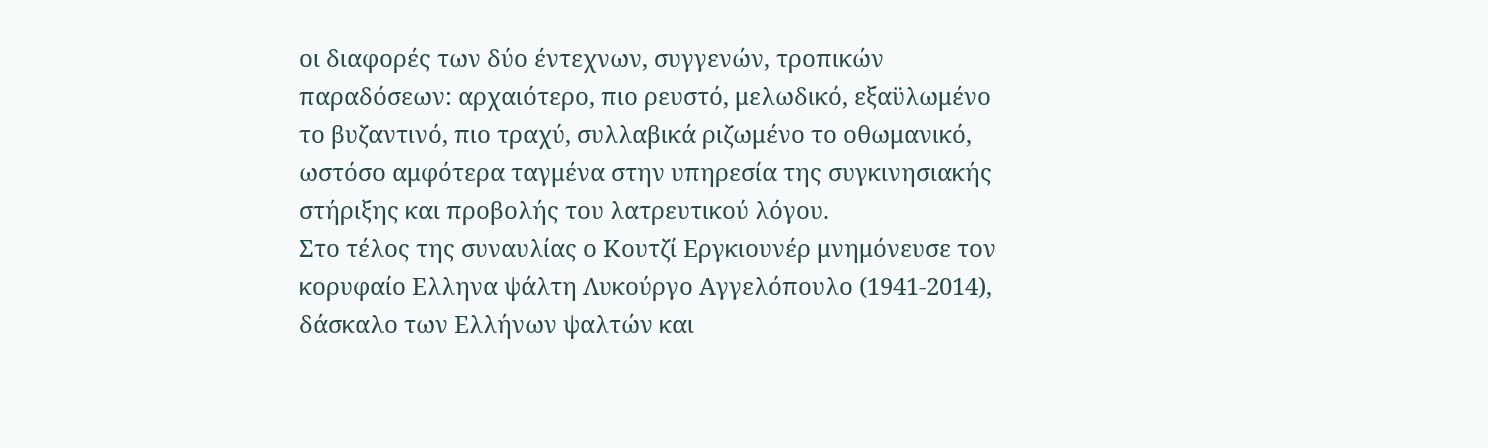οι διαφορές των δύο έντεχνων, συγγενών, τροπικών παραδόσεων: αρχαιότερο, πιο ρευστό, μελωδικό, εξαϋλωμένο το βυζαντινό, πιο τραχύ, συλλαβικά ριζωμένο το οθωμανικό, ωστόσο αμφότερα ταγμένα στην υπηρεσία της συγκινησιακής στήριξης και προβολής του λατρευτικού λόγου.
Στο τέλος της συναυλίας ο Κουτζί Εργκιουνέρ μνημόνευσε τον κορυφαίο Ελληνα ψάλτη Λυκούργο Αγγελόπουλο (1941-2014), δάσκαλο των Ελλήνων ψαλτών και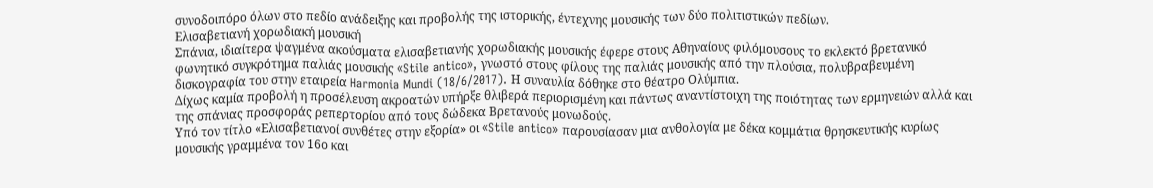συνοδοιπόρο όλων στο πεδίο ανάδειξης και προβολής της ιστορικής, έντεχνης μουσικής των δύο πολιτιστικών πεδίων.
Ελισαβετιανή χορωδιακή μουσική
Σπάνια, ιδιαίτερα ψαγμένα ακούσματα ελισαβετιανής χορωδιακής μουσικής έφερε στους Αθηναίους φιλόμουσους το εκλεκτό βρετανικό φωνητικό συγκρότημα παλιάς μουσικής «Stile antico», γνωστό στους φίλους της παλιάς μουσικής από την πλούσια, πολυβραβευμένη δισκογραφία του στην εταιρεία Harmonia Mundi (18/6/2017). Η συναυλία δόθηκε στο θέατρο Ολύμπια.
Δίχως καμία προβολή η προσέλευση ακροατών υπήρξε θλιβερά περιορισμένη και πάντως αναντίστοιχη της ποιότητας των ερμηνειών αλλά και της σπάνιας προσφοράς ρεπερτορίου από τους δώδεκα Βρετανούς μονωδούς.
Υπό τον τίτλο «Ελισαβετιανοί συνθέτες στην εξορία» οι «Stile antico» παρουσίασαν μια ανθολογία με δέκα κομμάτια θρησκευτικής κυρίως μουσικής γραμμένα τον 16ο και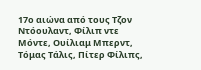17ο αιώνα από τους Τζον Ντόουλαντ, Φίλιπ ντε Μόντε, Ουίλιαμ Μπερντ, Τόμας Τάλις, Πίτερ Φίλιπς,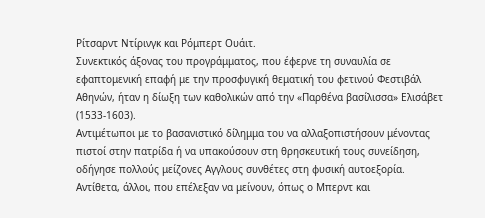Ρίτσαρντ Ντίρινγκ και Ρόμπερτ Ουάιτ.
Συνεκτικός άξονας του προγράμματος, που έφερνε τη συναυλία σε εφαπτομενική επαφή με την προσφυγική θεματική του φετινού Φεστιβάλ Αθηνών, ήταν η δίωξη των καθολικών από την «Παρθένα βασίλισσα» Ελισάβετ (1533-1603).
Αντιμέτωποι με το βασανιστικό δίλημμα του να αλλαξοπιστήσουν μένοντας πιστοί στην πατρίδα ή να υπακούσουν στη θρησκευτική τους συνείδηση, οδήγησε πολλούς μείζονες Αγγλους συνθέτες στη φυσική αυτοεξορία.
Αντίθετα, άλλοι, που επέλεξαν να μείνουν, όπως ο Μπερντ και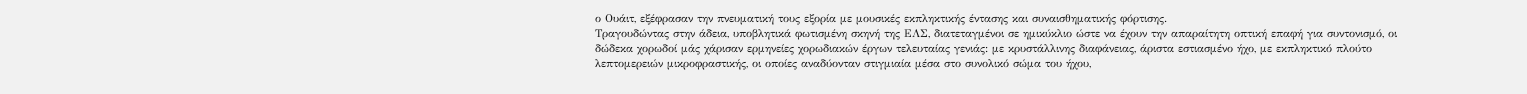ο Ουάιτ, εξέφρασαν την πνευματική τους εξορία με μουσικές εκπληκτικής έντασης και συναισθηματικής φόρτισης.
Τραγουδώντας στην άδεια, υποβλητικά φωτισμένη σκηνή της ΕΛΣ, διατεταγμένοι σε ημικύκλιο ώστε να έχουν την απαραίτητη οπτική επαφή για συντονισμό, οι δώδεκα χορωδοί μάς χάρισαν ερμηνείες χορωδιακών έργων τελευταίας γενιάς: με κρυστάλλινης διαφάνειας, άριστα εστιασμένο ήχο, με εκπληκτικό πλούτο λεπτομερειών μικροφραστικής, οι οποίες αναδύονταν στιγμιαία μέσα στο συνολικό σώμα του ήχου,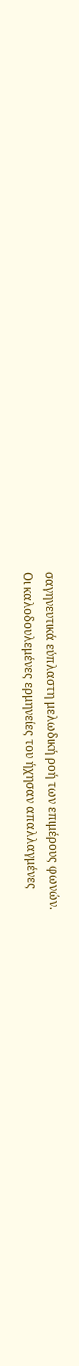σαγηνευτικά εύπλαστη μελωδική ροή των επιμέρους φωνών.
Οι καλοδουλεμένες ερμηνείες του ήχησαν απαλλαγμένες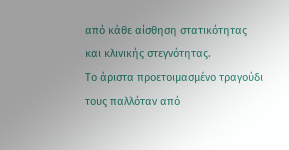από κάθε αίσθηση στατικότητας και κλινικής στεγνότητας.
Το άριστα προετοιμασμένο τραγούδι τους παλλόταν από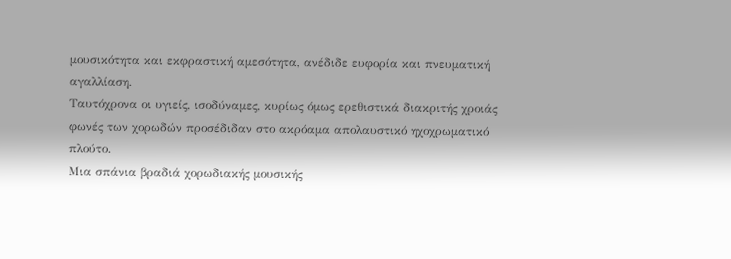μουσικότητα και εκφραστική αμεσότητα, ανέδιδε ευφορία και πνευματική αγαλλίαση.
Ταυτόχρονα οι υγιείς, ισοδύναμες, κυρίως όμως ερεθιστικά διακριτής χροιάς φωνές των χορωδών προσέδιδαν στο ακρόαμα απολαυστικό ηχοχρωματικό πλούτο.
Μια σπάνια βραδιά χορωδιακής μουσικής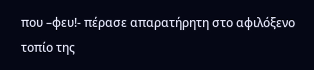που –φευ!- πέρασε απαρατήρητη στο αφιλόξενο τοπίο της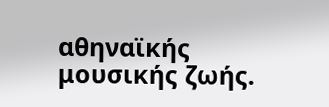αθηναϊκής μουσικής ζωής.